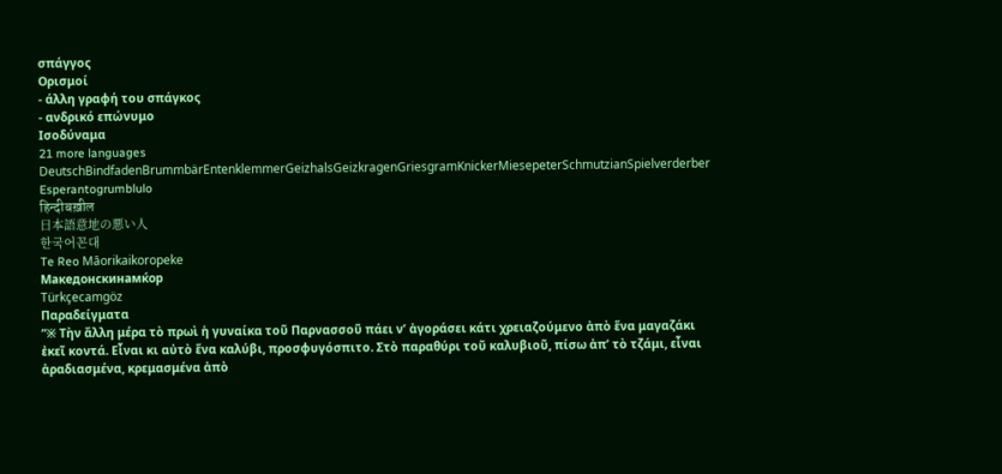σπάγγος
Ορισμοί
- άλλη γραφή του σπάγκος
- ανδρικό επώνυμο
Ισοδύναμα
21 more languages
DeutschBindfadenBrummbärEntenklemmerGeizhalsGeizkragenGriesgramKnickerMiesepeterSchmutzianSpielverderber
Esperantogrumblulo
हिन्दीबख़ील
日本語意地の悪い人
한국어꼰대
Te Reo Māorikaikoropeke
Македонскинамќор
Türkçecamgöz
Παραδείγματα
“※ Τὴν ἄλλη μέρα τὸ πρωὶ ἡ γυναίκα τοῦ Παρνασσοῦ πάει νʼ ἀγοράσει κάτι χρειαζούμενο ἀπὸ ἕνα μαγαζάκι ἐκεῖ κοντά. Εἶναι κι αὐτὸ ἕνα καλύβι, προσφυγόσπιτο. Στὸ παραθύρι τοῦ καλυβιοῦ, πίσω ἀπʼ τὸ τζάμι, εἶναι ἀραδιασμένα, κρεμασμένα ἀπὸ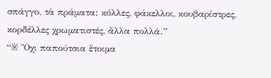σπάγγο, τὰ πράματα: κόλλες, φάκελλοι, κουβαρίστρες, κορδέλλες χρωματιστές, ἄλλα πολλά.”
“※ Ὄχι παπούτσια ἕτοιμα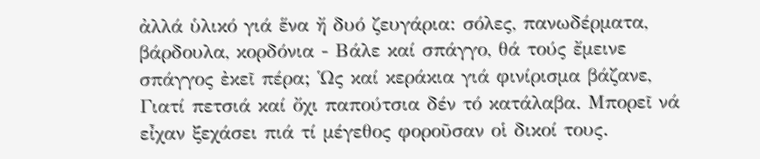ἀλλά ὑλικό γιά ἕνα ἤ δυό ζευγάρια: σόλες, πανωδέρματα, βάρδουλα, κορδόνια - Βάλε καί σπάγγο, θά τούς ἔμεινε σπάγγος ἐκεῖ πέρα; Ὡς καί κεράκια γιά φινίρισμα βάζανε, Γιατί πετσιά καί ὄχι παπούτσια δέν τό κατάλαβα. Μπορεῖ νά εἶχαν ξεχάσει πιά τί μέγεθος φοροῦσαν οἱ δικοί τους.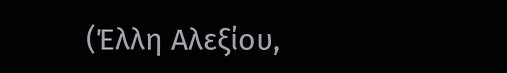(Έλλη Αλεξίου,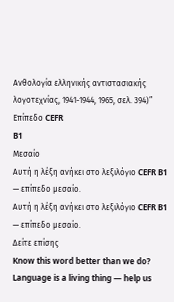Ανθολογία ελληνικής αντιστασιακής λογοτεχνίας, 1941-1944, 1965, σελ. 394)”
Επίπεδο CEFR
B1
Μεσαίο
Αυτή η λέξη ανήκει στο λεξιλόγιο CEFR B1 — επίπεδο μεσαίο.
Αυτή η λέξη ανήκει στο λεξιλόγιο CEFR B1 — επίπεδο μεσαίο.
Δείτε επίσης
Know this word better than we do? Language is a living thing — help us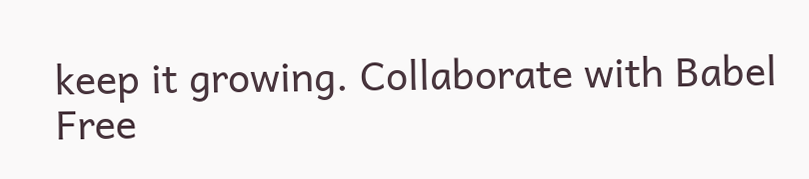keep it growing. Collaborate with Babel Free